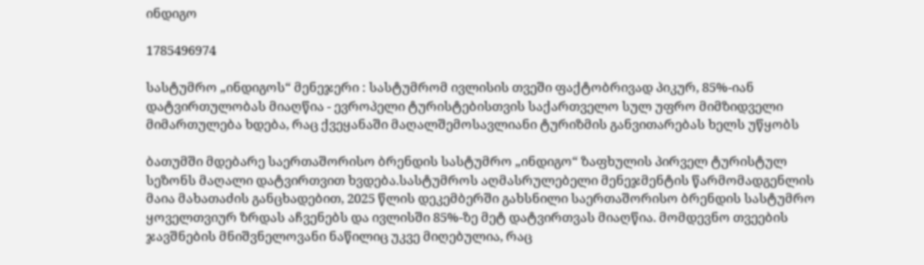ინდიგო

1785496974

სასტუმრო „ინდიგოს“ მენეჯერი : სასტუმრომ ივლისის თვეში ფაქტობრივად პიკურ, 85%-იან დატვირთულობას მიაღწია - ევროპელი ტურისტებისთვის საქართველო სულ უფრო მიმზიდველი მიმართულება ხდება, რაც ქვეყანაში მაღალშემოსავლიანი ტურიზმის განვითარებას ხელს უწყობს

ბათუმში მდებარე საერთაშორისო ბრენდის სასტუმრო „ინდიგო“ ზაფხულის პირველ ტურისტულ სეზონს მაღალი დატვირთვით ხვდება.სასტუმროს აღმასრულებელი მენეჯმენტის წარმომადგენლის მაია მახათაძის განცხადებით, 2025 წლის დეკემბერში გახსნილი საერთაშორისო ბრენდის სასტუმრო ყოველთვიურ ზრდას აჩვენებს და ივლისში 85%-ზე მეტ დატვირთვას მიაღწია. მომდევნო თვეების ჯავშნების მნიშვნელოვანი ნაწილიც უკვე მიღებულია, რაც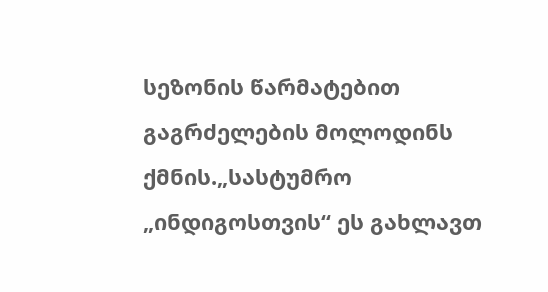სეზონის წარმატებით გაგრძელების მოლოდინს ქმნის.„სასტუმრო „ინდიგოსთვის“ ეს გახლავთ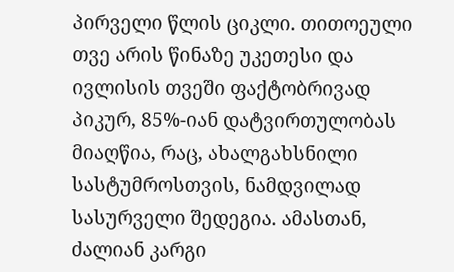პირველი წლის ციკლი. თითოეული თვე არის წინაზე უკეთესი და ივლისის თვეში ფაქტობრივად პიკურ, 85%-იან დატვირთულობას მიაღწია, რაც, ახალგახსნილი სასტუმროსთვის, ნამდვილად სასურველი შედეგია. ამასთან, ძალიან კარგი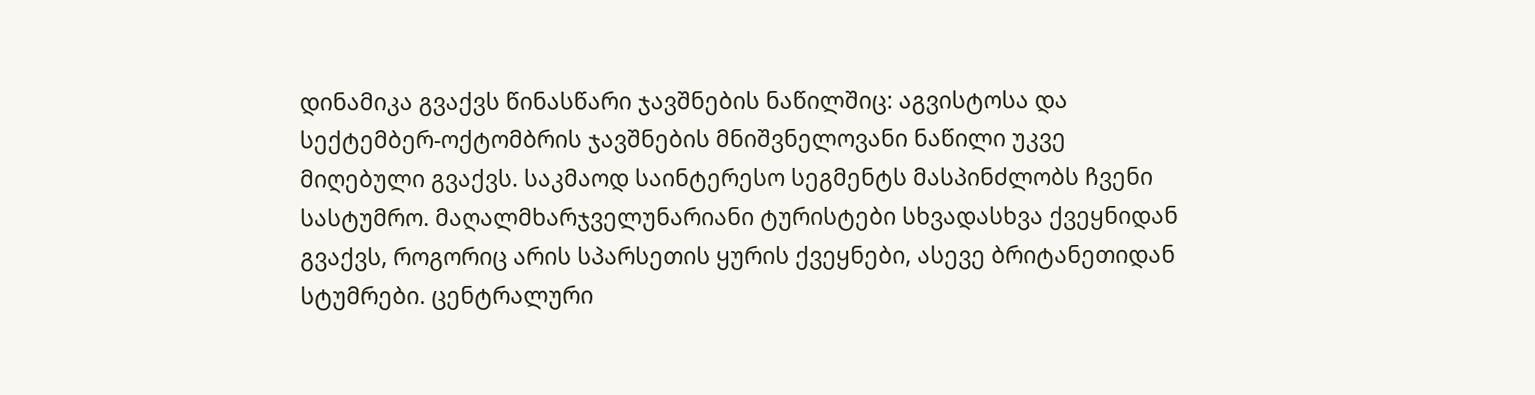დინამიკა გვაქვს წინასწარი ჯავშნების ნაწილშიც: აგვისტოსა და სექტემბერ-ოქტომბრის ჯავშნების მნიშვნელოვანი ნაწილი უკვე მიღებული გვაქვს. საკმაოდ საინტერესო სეგმენტს მასპინძლობს ჩვენი სასტუმრო. მაღალმხარჯველუნარიანი ტურისტები სხვადასხვა ქვეყნიდან გვაქვს, როგორიც არის სპარსეთის ყურის ქვეყნები, ასევე ბრიტანეთიდან სტუმრები. ცენტრალური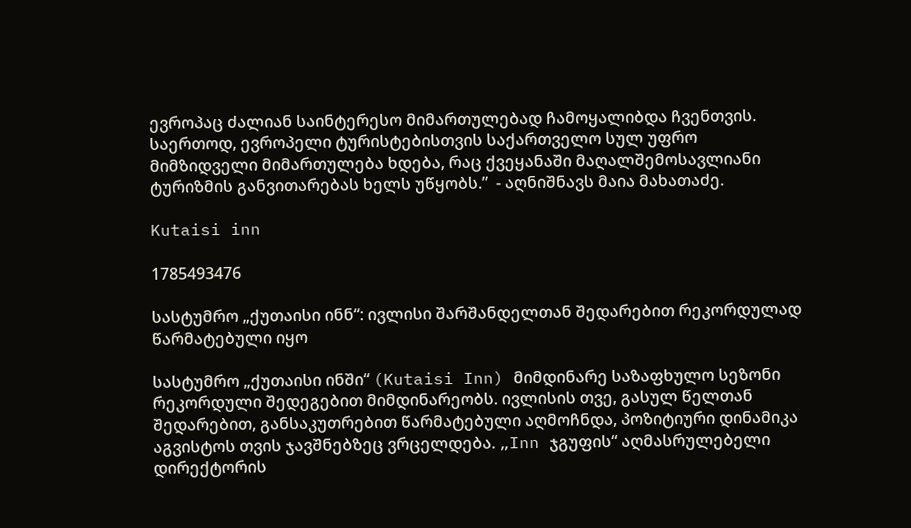ევროპაც ძალიან საინტერესო მიმართულებად ჩამოყალიბდა ჩვენთვის. საერთოდ, ევროპელი ტურისტებისთვის საქართველო სულ უფრო მიმზიდველი მიმართულება ხდება, რაც ქვეყანაში მაღალშემოსავლიანი ტურიზმის განვითარებას ხელს უწყობს.”  - აღნიშნავს მაია მახათაძე.

Kutaisi inn

1785493476

სასტუმრო „ქუთაისი ინნ“: ივლისი შარშანდელთან შედარებით რეკორდულად წარმატებული იყო

სასტუმრო „ქუთაისი ინში“ (Kutaisi Inn) მიმდინარე საზაფხულო სეზონი რეკორდული შედეგებით მიმდინარეობს. ივლისის თვე, გასულ წელთან შედარებით, განსაკუთრებით წარმატებული აღმოჩნდა, პოზიტიური დინამიკა აგვისტოს თვის ჯავშნებზეც ვრცელდება. „Inn ჯგუფის“ აღმასრულებელი დირექტორის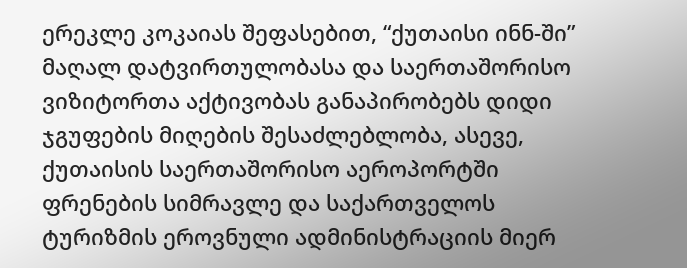ერეკლე კოკაიას შეფასებით, “ქუთაისი ინნ-ში” მაღალ დატვირთულობასა და საერთაშორისო ვიზიტორთა აქტივობას განაპირობებს დიდი ჯგუფების მიღების შესაძლებლობა, ასევე, ქუთაისის საერთაშორისო აეროპორტში ფრენების სიმრავლე და საქართველოს ტურიზმის ეროვნული ადმინისტრაციის მიერ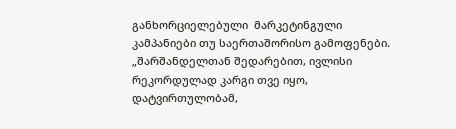განხორციელებული  მარკეტინგული კამპანიები თუ საერთაშორისო გამოფენები. „შარშანდელთან შედარებით, ივლისი რეკორდულად კარგი თვე იყო,  დატვირთულობამ,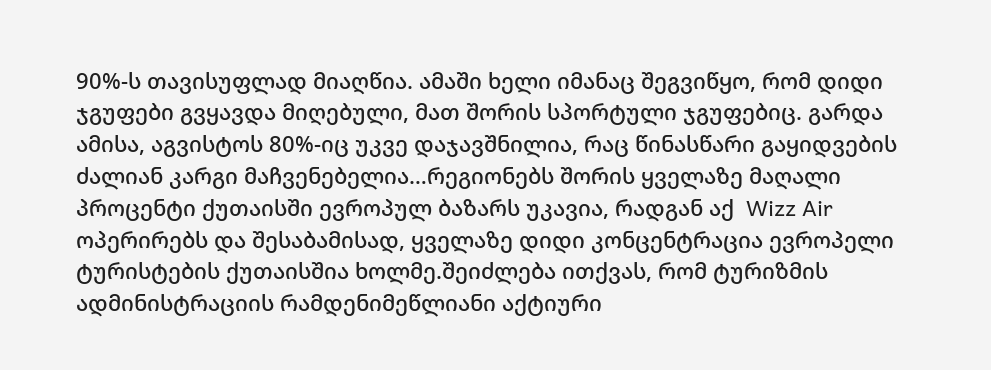90%-ს თავისუფლად მიაღწია. ამაში ხელი იმანაც შეგვიწყო, რომ დიდი ჯგუფები გვყავდა მიღებული, მათ შორის სპორტული ჯგუფებიც. გარდა ამისა, აგვისტოს 80%-იც უკვე დაჯავშნილია, რაც წინასწარი გაყიდვების ძალიან კარგი მაჩვენებელია…რეგიონებს შორის ყველაზე მაღალი პროცენტი ქუთაისში ევროპულ ბაზარს უკავია, რადგან აქ  Wizz Air ოპერირებს და შესაბამისად, ყველაზე დიდი კონცენტრაცია ევროპელი ტურისტების ქუთაისშია ხოლმე.შეიძლება ითქვას, რომ ტურიზმის ადმინისტრაციის რამდენიმეწლიანი აქტიური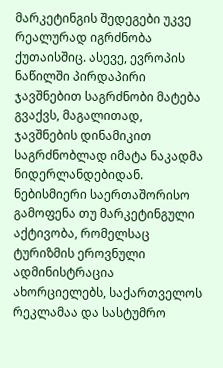მარკეტინგის შედეგები უკვე რეალურად იგრძნობა ქუთაისშიც. ასევე, ევროპის ნაწილში პირდაპირი ჯავშნებით საგრძნობი მატება გვაქვს, მაგალითად,  ჯავშნების დინამიკით საგრძნობლად იმატა ნაკადმა ნიდერლანდებიდან.  ნებისმიერი საერთაშორისო გამოფენა თუ მარკეტინგული აქტივობა, რომელსაც ტურიზმის ეროვნული ადმინისტრაცია ახორციელებს, საქართველოს რეკლამაა და სასტუმრო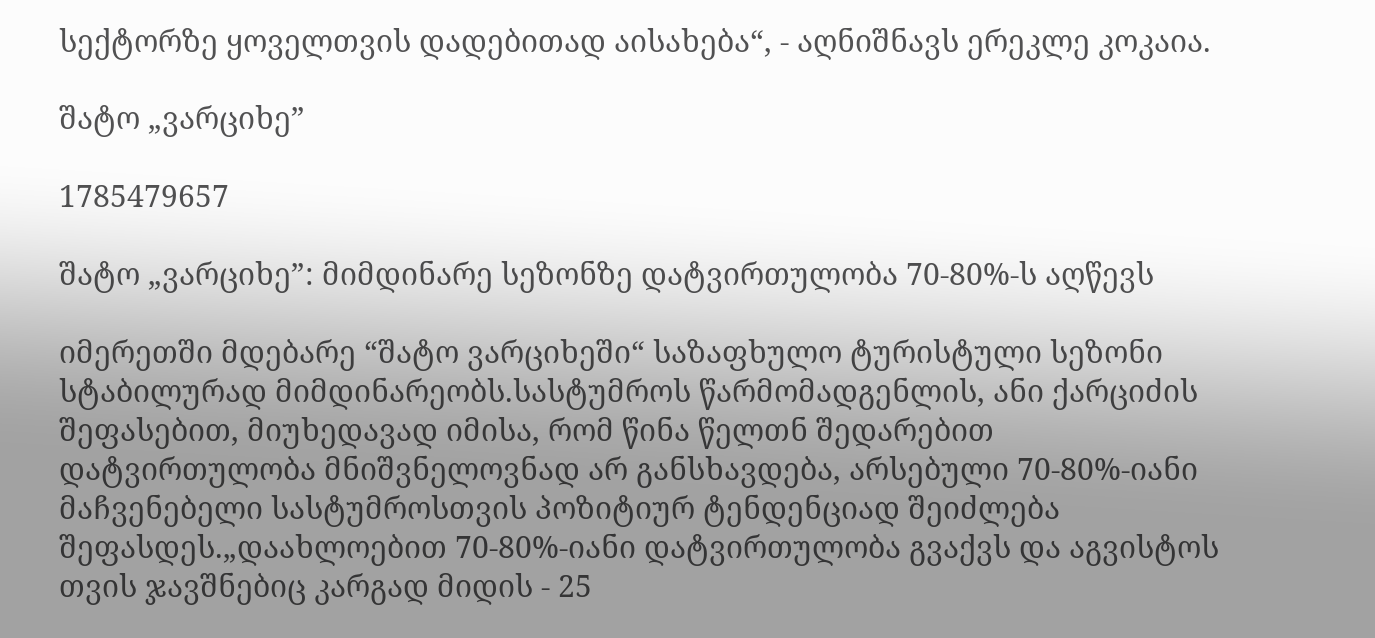სექტორზე ყოველთვის დადებითად აისახება“, - აღნიშნავს ერეკლე კოკაია.

შატო „ვარციხე”

1785479657

შატო „ვარციხე”: მიმდინარე სეზონზე დატვირთულობა 70-80%-ს აღწევს

იმერეთში მდებარე “შატო ვარციხეში“ საზაფხულო ტურისტული სეზონი სტაბილურად მიმდინარეობს.სასტუმროს წარმომადგენლის, ანი ქარციძის შეფასებით, მიუხედავად იმისა, რომ წინა წელთნ შედარებით დატვირთულობა მნიშვნელოვნად არ განსხავდება, არსებული 70-80%-იანი მაჩვენებელი სასტუმროსთვის პოზიტიურ ტენდენციად შეიძლება შეფასდეს.„დაახლოებით 70-80%-იანი დატვირთულობა გვაქვს და აგვისტოს თვის ჯავშნებიც კარგად მიდის - 25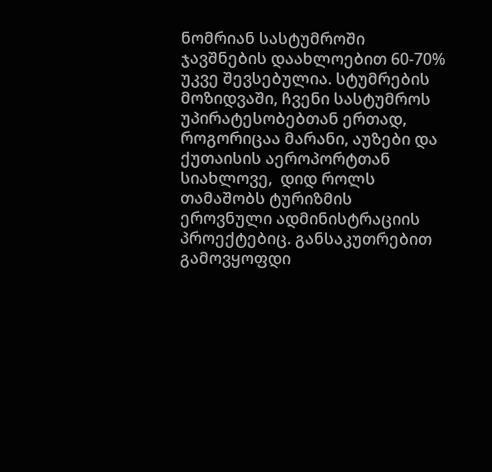ნომრიან სასტუმროში ჯავშნების დაახლოებით 60-70% უკვე შევსებულია. სტუმრების მოზიდვაში, ჩვენი სასტუმროს უპირატესობებთან ერთად, როგორიცაა მარანი, აუზები და ქუთაისის აეროპორტთან სიახლოვე,  დიდ როლს თამაშობს ტურიზმის ეროვნული ადმინისტრაციის პროექტებიც. განსაკუთრებით გამოვყოფდი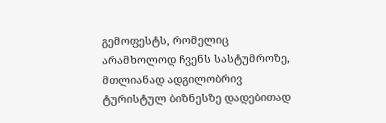გემოფესტს, რომელიც არამხოლოდ ჩვენს სასტუმროზე, მთლიანად ადგილობრივ ტურისტულ ბიზნესზე დადებითად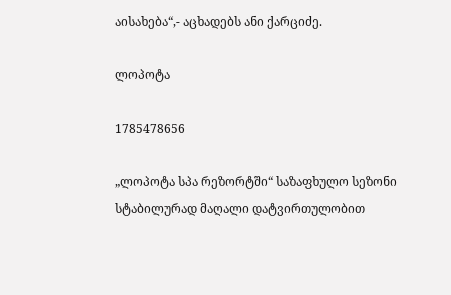აისახება“,- აცხადებს ანი ქარციძე.

ლოპოტა

1785478656

„ლოპოტა სპა რეზორტში“ საზაფხულო სეზონი სტაბილურად მაღალი დატვირთულობით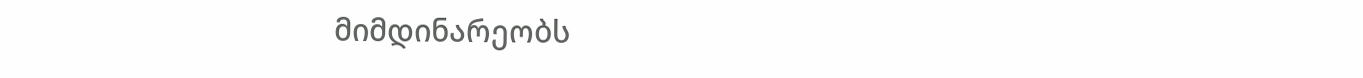მიმდინარეობს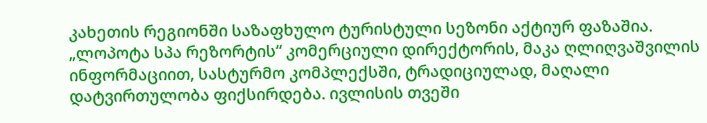კახეთის რეგიონში საზაფხულო ტურისტული სეზონი აქტიურ ფაზაშია. „ლოპოტა სპა რეზორტის“ კომერციული დირექტორის, მაკა ღლიღვაშვილის ინფორმაციით, სასტურმო კომპლექსში, ტრადიციულად, მაღალი დატვირთულობა ფიქსირდება. ივლისის თვეში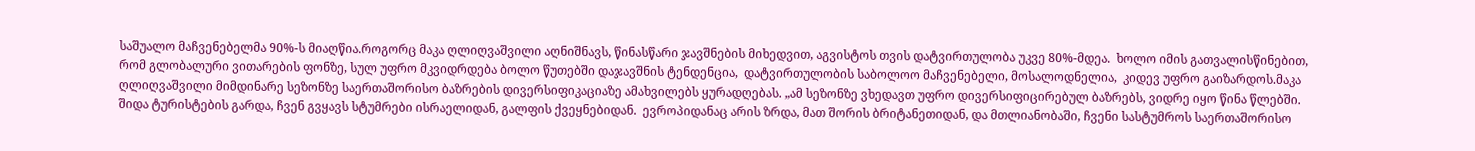საშუალო მაჩვენებელმა 90%-ს მიაღწია.როგორც მაკა ღლიღვაშვილი აღნიშნავს, წინასწარი ჯავშნების მიხედვით, აგვისტოს თვის დატვირთულობა უკვე 80%-მდეა.  ხოლო იმის გათვალისწინებით, რომ გლობალური ვითარების ფონზე, სულ უფრო მკვიდრდება ბოლო წუთებში დაჯავშნის ტენდენცია,  დატვირთულობის საბოლოო მაჩვენებელი, მოსალოდნელია,  კიდევ უფრო გაიზარდოს.მაკა ღლიღვაშვილი მიმდინარე სეზონზე საერთაშორისო ბაზრების დივერსიფიკაციაზე ამახვილებს ყურადღებას. „ამ სეზონზე ვხედავთ უფრო დივერსიფიცირებულ ბაზრებს, ვიდრე იყო წინა წლებში. შიდა ტურისტების გარდა, ჩვენ გვყავს სტუმრები ისრაელიდან, გალფის ქვეყნებიდან.  ევროპიდანაც არის ზრდა, მათ შორის ბრიტანეთიდან, და მთლიანობაში, ჩვენი სასტუმროს საერთაშორისო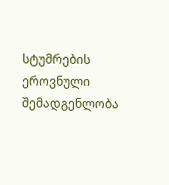სტუმრების ეროვნული შემადგენლობა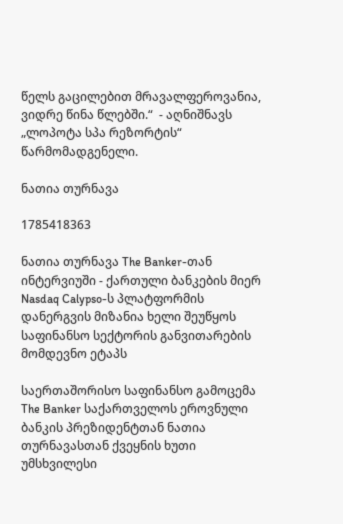წელს გაცილებით მრავალფეროვანია, ვიდრე წინა წლებში.“  - აღნიშნავს „ლოპოტა სპა რეზორტის“  წარმომადგენელი.

ნათია თურნავა

1785418363

ნათია თურნავა The Banker-თან ინტერვიუში - ქართული ბანკების მიერ Nasdaq Calypso-ს პლატფორმის დანერგვის მიზანია ხელი შეუწყოს საფინანსო სექტორის განვითარების მომდევნო ეტაპს

საერთაშორისო საფინანსო გამოცემა The Banker საქართველოს ეროვნული ბანკის პრეზიდენტთან ნათია თურნავასთან ქვეყნის ხუთი უმსხვილესი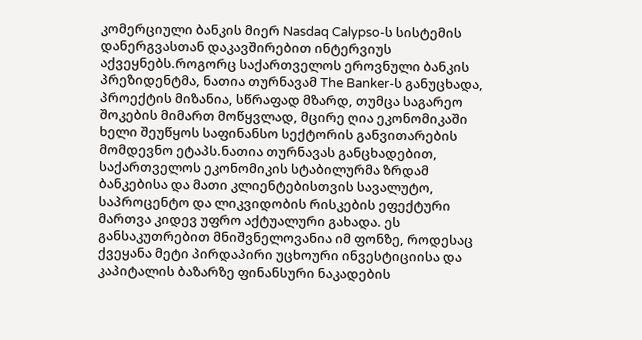კომერციული ბანკის მიერ Nasdaq Calypso-ს სისტემის დანერგვასთან დაკავშირებით ინტერვიუს აქვეყნებს.როგორც საქართველოს ეროვნული ბანკის პრეზიდენტმა, ნათია თურნავამ The Banker-ს განუცხადა, პროექტის მიზანია, სწრაფად მზარდ, თუმცა საგარეო შოკების მიმართ მოწყვლად, მცირე ღია ეკონომიკაში ხელი შეუწყოს საფინანსო სექტორის განვითარების მომდევნო ეტაპს.ნათია თურნავას განცხადებით, საქართველოს ეკონომიკის სტაბილურმა ზრდამ ბანკებისა და მათი კლიენტებისთვის სავალუტო, საპროცენტო და ლიკვიდობის რისკების ეფექტური მართვა კიდევ უფრო აქტუალური გახადა. ეს განსაკუთრებით მნიშვნელოვანია იმ ფონზე, როდესაც ქვეყანა მეტი პირდაპირი უცხოური ინვესტიციისა და კაპიტალის ბაზარზე ფინანსური ნაკადების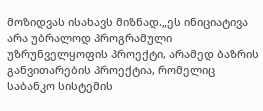მოზიდვას ისახავს მიზნად.„ეს ინიციატივა არა უბრალოდ პროგრამული უზრუნველყოფის პროექტი, არამედ ბაზრის განვითარების პროექტია, რომელიც  საბანკო სისტემის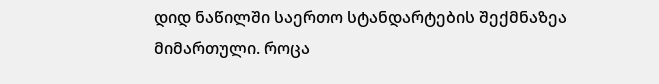დიდ ნაწილში საერთო სტანდარტების შექმნაზეა მიმართული. როცა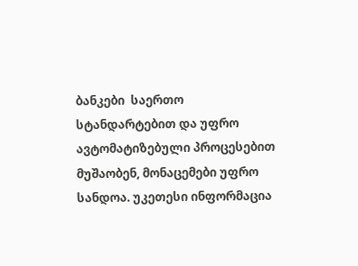ბანკები  საერთო სტანდარტებით და უფრო ავტომატიზებული პროცესებით მუშაობენ, მონაცემები უფრო სანდოა. უკეთესი ინფორმაცია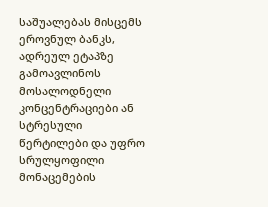საშუალებას მისცემს ეროვნულ ბანკს, ადრეულ ეტაპზე გამოავლინოს მოსალოდნელი კონცენტრაციები ან სტრესული წერტილები და უფრო სრულყოფილი მონაცემების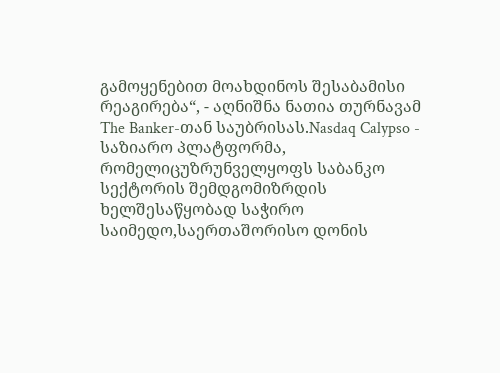გამოყენებით მოახდინოს შესაბამისი რეაგირება“, - აღნიშნა ნათია თურნავამ The Banker-თან საუბრისას.Nasdaq Calypso - საზიარო პლატფორმა, რომელიცუზრუნველყოფს საბანკო სექტორის შემდგომიზრდის ხელშესაწყობად საჭირო საიმედო,საერთაშორისო დონის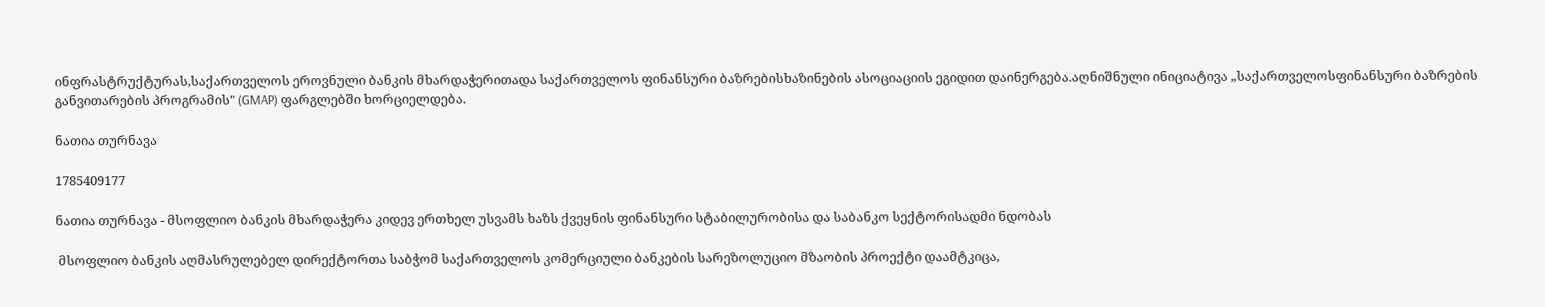ინფრასტრუქტურას,საქართველოს ეროვნული ბანკის მხარდაჭერითადა საქართველოს ფინანსური ბაზრებისხაზინების ასოციაციის ეგიდით დაინერგება.აღნიშნული ინიციატივა „საქართველოსფინანსური ბაზრების განვითარების პროგრამის" (GMAP) ფარგლებში ხორციელდება.

ნათია თურნავა

1785409177

ნათია თურნავა - მსოფლიო ბანკის მხარდაჭერა კიდევ ერთხელ უსვამს ხაზს ქვეყნის ფინანსური სტაბილურობისა და საბანკო სექტორისადმი ნდობას

 მსოფლიო ბანკის აღმასრულებელ დირექტორთა საბჭომ საქართველოს კომერციული ბანკების სარეზოლუციო მზაობის პროექტი დაამტკიცა,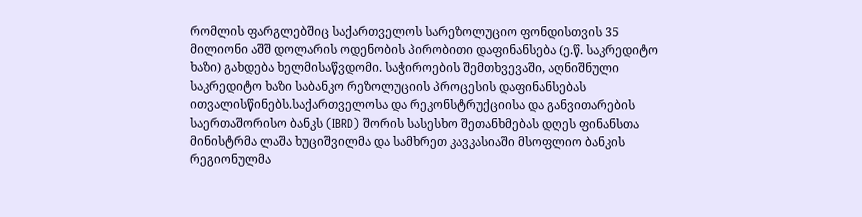რომლის ფარგლებშიც საქართველოს სარეზოლუციო ფონდისთვის 35 მილიონი აშშ დოლარის ოდენობის პირობითი დაფინანსება (ე.წ. საკრედიტო ხაზი) გახდება ხელმისაწვდომი. საჭიროების შემთხვევაში, აღნიშნული საკრედიტო ხაზი საბანკო რეზოლუციის პროცესის დაფინანსებას ითვალისწინებს.საქართველოსა და რეკონსტრუქციისა და განვითარების საერთაშორისო ბანკს (IBRD) შორის სასესხო შეთანხმებას დღეს ფინანსთა მინისტრმა ლაშა ხუციშვილმა და სამხრეთ კავკასიაში მსოფლიო ბანკის რეგიონულმა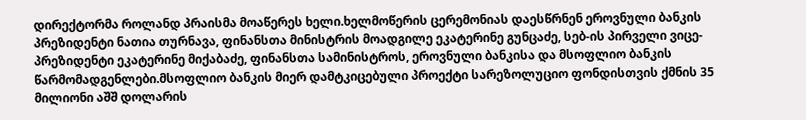დირექტორმა როლანდ პრაისმა მოაწერეს ხელი.ხელმოწერის ცერემონიას დაესწრნენ ეროვნული ბანკის პრეზიდენტი ნათია თურნავა, ფინანსთა მინისტრის მოადგილე ეკატერინე გუნცაძე, სებ-ის პირველი ვიცე-პრეზიდენტი ეკატერინე მიქაბაძე, ფინანსთა სამინისტროს, ეროვნული ბანკისა და მსოფლიო ბანკის წარმომადგენლები.მსოფლიო ბანკის მიერ დამტკიცებული პროექტი სარეზოლუციო ფონდისთვის ქმნის 35 მილიონი აშშ დოლარის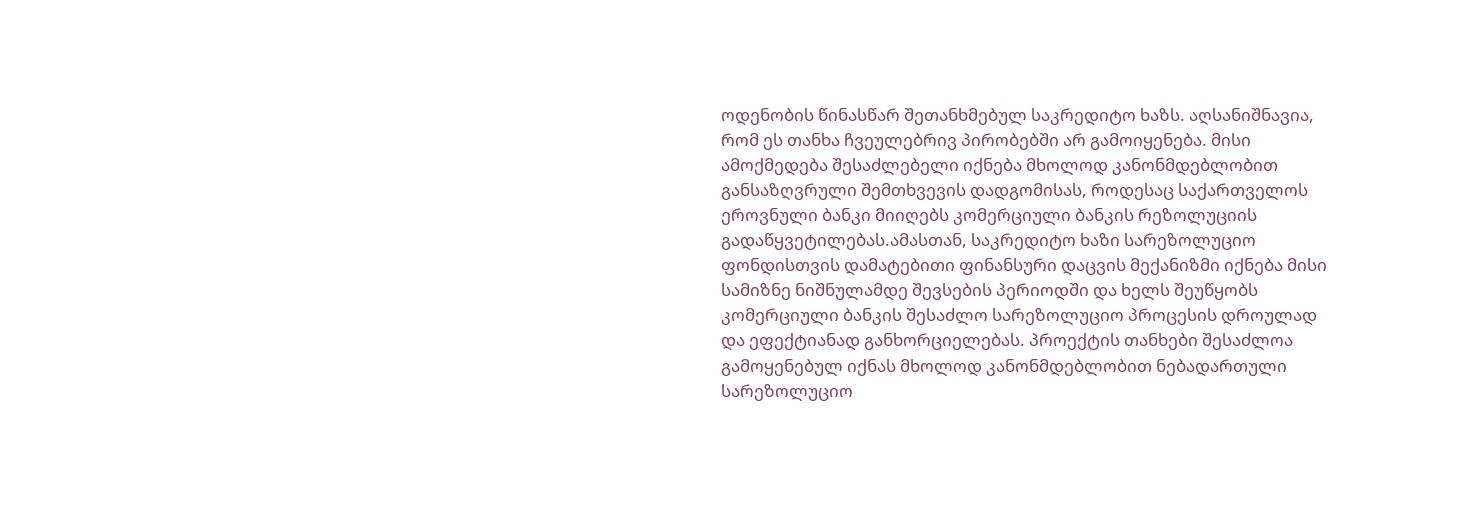ოდენობის წინასწარ შეთანხმებულ საკრედიტო ხაზს. აღსანიშნავია, რომ ეს თანხა ჩვეულებრივ პირობებში არ გამოიყენება. მისი ამოქმედება შესაძლებელი იქნება მხოლოდ კანონმდებლობით განსაზღვრული შემთხვევის დადგომისას, როდესაც საქართველოს ეროვნული ბანკი მიიღებს კომერციული ბანკის რეზოლუციის გადაწყვეტილებას.ამასთან, საკრედიტო ხაზი სარეზოლუციო ფონდისთვის დამატებითი ფინანსური დაცვის მექანიზმი იქნება მისი სამიზნე ნიშნულამდე შევსების პერიოდში და ხელს შეუწყობს კომერციული ბანკის შესაძლო სარეზოლუციო პროცესის დროულად და ეფექტიანად განხორციელებას. პროექტის თანხები შესაძლოა გამოყენებულ იქნას მხოლოდ კანონმდებლობით ნებადართული სარეზოლუციო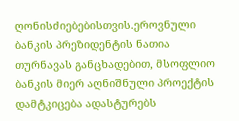ღონისძიებებისთვის.ეროვნული ბანკის პრეზიდენტის ნათია თურნავას განცხადებით, მსოფლიო ბანკის მიერ აღნიშნული პროექტის დამტკიცება ადასტურებს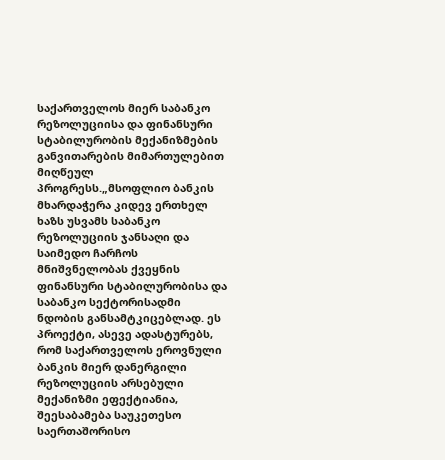საქართველოს მიერ საბანკო რეზოლუციისა და ფინანსური სტაბილურობის მექანიზმების განვითარების მიმართულებით მიღწეულ პროგრესს.„მსოფლიო ბანკის მხარდაჭერა კიდევ ერთხელ ხაზს უსვამს საბანკო რეზოლუციის ჯანსაღი და საიმედო ჩარჩოს მნიშვნელობას ქვეყნის ფინანსური სტაბილურობისა და საბანკო სექტორისადმი ნდობის განსამტკიცებლად. ეს პროექტი, ასევე ადასტურებს, რომ საქართველოს ეროვნული ბანკის მიერ დანერგილი რეზოლუციის არსებული მექანიზმი ეფექტიანია, შეესაბამება საუკეთესო საერთაშორისო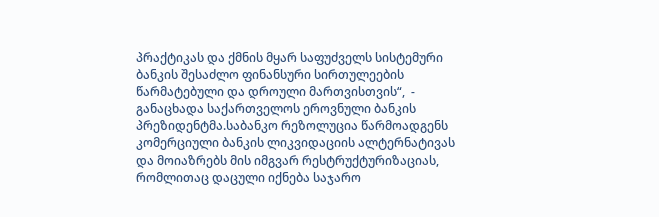პრაქტიკას და ქმნის მყარ საფუძველს სისტემური ბანკის შესაძლო ფინანსური სირთულეების წარმატებული და დროული მართვისთვის“,  - განაცხადა საქართველოს ეროვნული ბანკის პრეზიდენტმა.საბანკო რეზოლუცია წარმოადგენს კომერციული ბანკის ლიკვიდაციის ალტერნატივას და მოიაზრებს მის იმგვარ რესტრუქტურიზაციას, რომლითაც დაცული იქნება საჯარო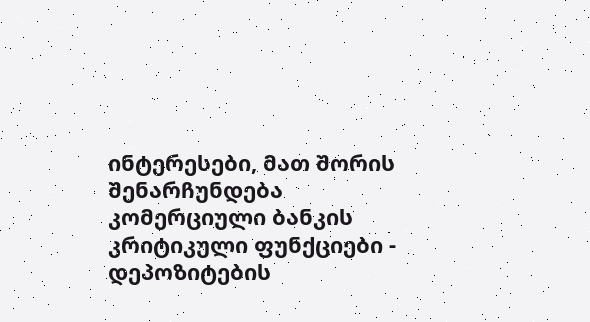ინტერესები, მათ შორის შენარჩუნდება კომერციული ბანკის კრიტიკული ფუნქციები - დეპოზიტების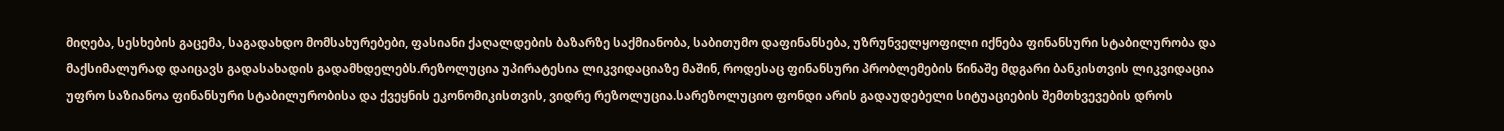მიღება, სესხების გაცემა, საგადახდო მომსახურებები, ფასიანი ქაღალდების ბაზარზე საქმიანობა, საბითუმო დაფინანსება, უზრუნველყოფილი იქნება ფინანსური სტაბილურობა და მაქსიმალურად დაიცავს გადასახადის გადამხდელებს.რეზოლუცია უპირატესია ლიკვიდაციაზე მაშინ, როდესაც ფინანსური პრობლემების წინაშე მდგარი ბანკისთვის ლიკვიდაცია უფრო საზიანოა ფინანსური სტაბილურობისა და ქვეყნის ეკონომიკისთვის, ვიდრე რეზოლუცია.სარეზოლუციო ფონდი არის გადაუდებელი სიტუაციების შემთხვევების დროს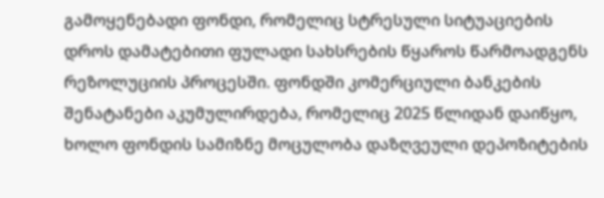გამოყენებადი ფონდი, რომელიც სტრესული სიტუაციების დროს დამატებითი ფულადი სახსრების წყაროს წარმოადგენს რეზოლუციის პროცესში. ფონდში კომერციული ბანკების შენატანები აკუმულირდება, რომელიც 2025 წლიდან დაიწყო, ხოლო ფონდის სამიზნე მოცულობა დაზღვეული დეპოზიტების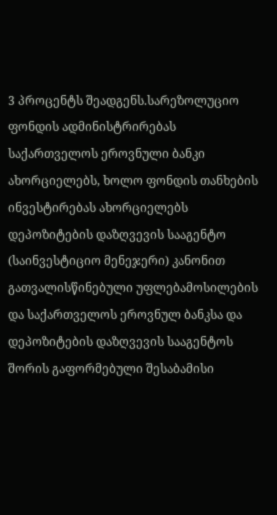3 პროცენტს შეადგენს.სარეზოლუციო ფონდის ადმინისტრირებას საქართველოს ეროვნული ბანკი ახორციელებს, ხოლო ფონდის თანხების ინვესტირებას ახორციელებს დეპოზიტების დაზღვევის სააგენტო (საინვესტიციო მენეჯერი) კანონით გათვალისწინებული უფლებამოსილების და საქართველოს ეროვნულ ბანკსა და დეპოზიტების დაზღვევის სააგენტოს შორის გაფორმებული შესაბამისი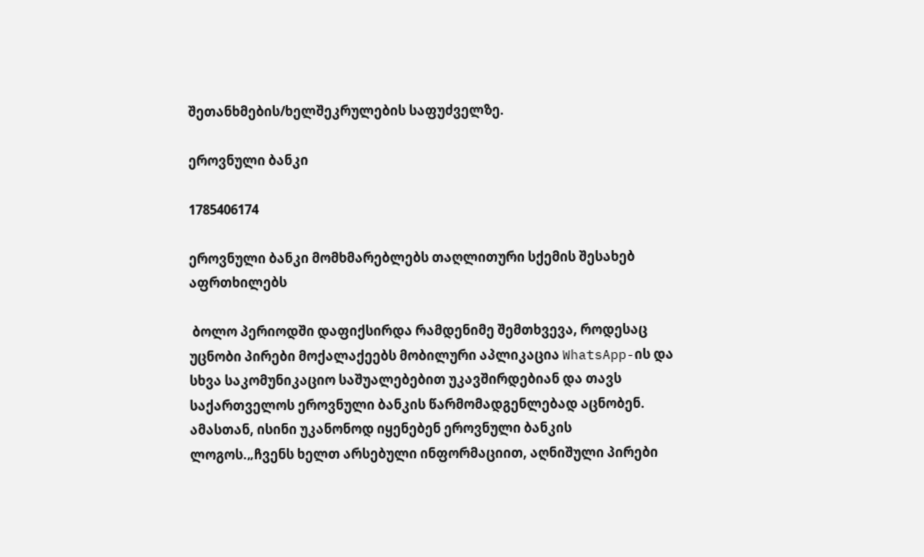შეთანხმების/ხელშეკრულების საფუძველზე.

ეროვნული ბანკი

1785406174

ეროვნული ბანკი მომხმარებლებს თაღლითური სქემის შესახებ აფრთხილებს

 ბოლო პერიოდში დაფიქსირდა რამდენიმე შემთხვევა, როდესაც უცნობი პირები მოქალაქეებს მობილური აპლიკაცია WhatsApp-ის და სხვა საკომუნიკაციო საშუალებებით უკავშირდებიან და თავს საქართველოს ეროვნული ბანკის წარმომადგენლებად აცნობენ. ამასთან, ისინი უკანონოდ იყენებენ ეროვნული ბანკის ლოგოს.„ჩვენს ხელთ არსებული ინფორმაციით, აღნიშული პირები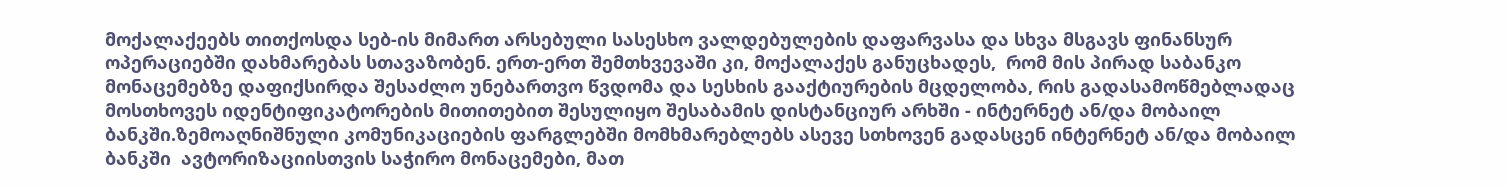მოქალაქეებს თითქოსდა სებ-ის მიმართ არსებული სასესხო ვალდებულების დაფარვასა და სხვა მსგავს ფინანსურ ოპერაციებში დახმარებას სთავაზობენ. ერთ-ერთ შემთხვევაში კი, მოქალაქეს განუცხადეს,  რომ მის პირად საბანკო მონაცემებზე დაფიქსირდა შესაძლო უნებართვო წვდომა და სესხის გააქტიურების მცდელობა, რის გადასამოწმებლადაც მოსთხოვეს იდენტიფიკატორების მითითებით შესულიყო შესაბამის დისტანციურ არხში - ინტერნეტ ან/და მობაილ ბანკში.ზემოაღნიშნული კომუნიკაციების ფარგლებში მომხმარებლებს ასევე სთხოვენ გადასცენ ინტერნეტ ან/და მობაილ ბანკში  ავტორიზაციისთვის საჭირო მონაცემები, მათ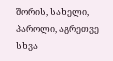შორის, სახელი, პაროლი, აგრეთვე სხვა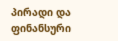პირადი და ფინანსური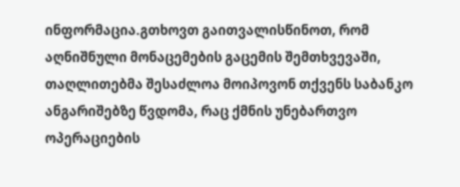ინფორმაცია.გთხოვთ გაითვალისწინოთ, რომ აღნიშნული მონაცემების გაცემის შემთხვევაში, თაღლითებმა შესაძლოა მოიპოვონ თქვენს საბანკო ანგარიშებზე წვდომა, რაც ქმნის უნებართვო ოპერაციების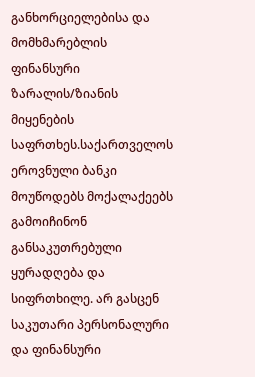განხორციელებისა და მომხმარებლის ფინანსური ზარალის/ზიანის მიყენების საფრთხეს.საქართველოს ეროვნული ბანკი მოუწოდებს მოქალაქეებს გამოიჩინონ განსაკუთრებული ყურადღება და სიფრთხილე. არ გასცენ საკუთარი პერსონალური და ფინანსური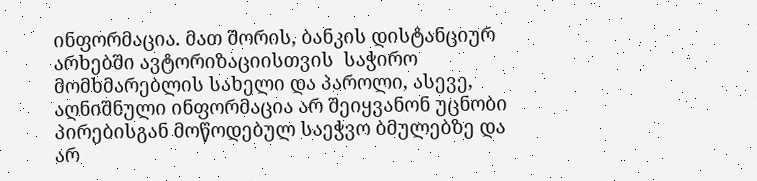ინფორმაცია. მათ შორის, ბანკის დისტანციურ არხებში ავტორიზაციისთვის  საჭირო მომხმარებლის სახელი და პაროლი, ასევე, აღნიშნული ინფორმაცია არ შეიყვანონ უცნობი პირებისგან მოწოდებულ საეჭვო ბმულებზე და არ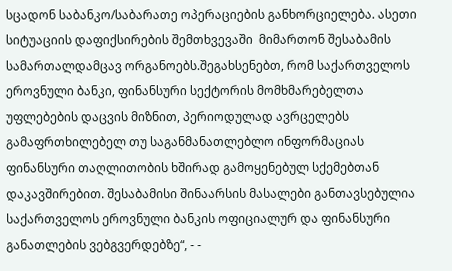სცადონ საბანკო/საბარათე ოპერაციების განხორციელება. ასეთი  სიტუაციის დაფიქსირების შემთხვევაში  მიმართონ შესაბამის სამართალდამცავ ორგანოებს.შეგახსენებთ, რომ საქართველოს ეროვნული ბანკი, ფინანსური სექტორის მომხმარებელთა უფლებების დაცვის მიზნით, პერიოდულად ავრცელებს გამაფრთხილებელ თუ საგანმანათლებლო ინფორმაციას ფინანსური თაღლითობის ხშირად გამოყენებულ სქემებთან დაკავშირებით. შესაბამისი შინაარსის მასალები განთავსებულია საქართველოს ეროვნული ბანკის ოფიციალურ და ფინანსური განათლების ვებგვერდებზე“, - -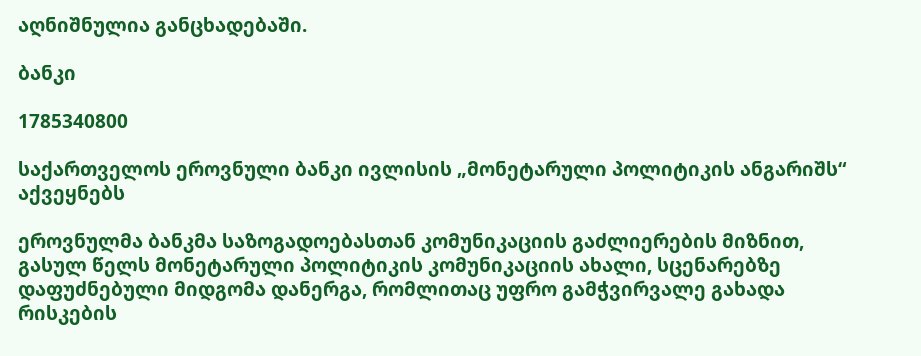აღნიშნულია განცხადებაში.

ბანკი

1785340800

საქართველოს ეროვნული ბანკი ივლისის „მონეტარული პოლიტიკის ანგარიშს“ აქვეყნებს

ეროვნულმა ბანკმა საზოგადოებასთან კომუნიკაციის გაძლიერების მიზნით, გასულ წელს მონეტარული პოლიტიკის კომუნიკაციის ახალი, სცენარებზე დაფუძნებული მიდგომა დანერგა, რომლითაც უფრო გამჭვირვალე გახადა რისკების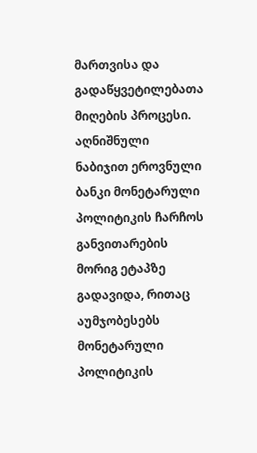მართვისა და გადაწყვეტილებათა მიღების პროცესი. აღნიშნული ნაბიჯით ეროვნული ბანკი მონეტარული პოლიტიკის ჩარჩოს განვითარების მორიგ ეტაპზე გადავიდა, რითაც აუმჯობესებს მონეტარული პოლიტიკის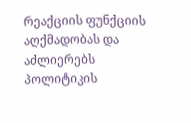რეაქციის ფუნქციის აღქმადობას და აძლიერებს პოლიტიკის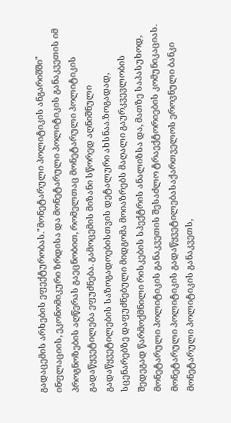გადაცემის არხების ეფექტურობას."მონეტარული პოლიტიკის ანგარიშში" ინფლაციის, ეკონომიკური ზრდისა და მონეტარული პოლიტიკის განაკვეთის იმ პროგნოზების აღწერას გაეცნობით, რომელთაც მონეტარული პოლიტიკის გადაწყვეტილება ეფუძნება. გამოცემის მიზანი სწორედ აღნიშნული გადაწყვეტილების საზოგადოებისთვის დეტალური ახსნაა.ზოგადად, სცენარებზე დაფუძნებული მიდგომა მოიაზრებს მაღალი გაურკვევლობის შედეგად წარმოქმნილი რისკების სპექტრის ანალიზსა და, მათზე საპასუხოდ, მონეტარული პოლიტიკის განაკვეთის შესაძლო ტრაექტორიების კომუნიკაციას. მონეტარული პოლიტიკის გადაწყვეტილებასაქართველოს ეროვნული ბანკი მონეტარული პოლიტიკის განაკვეთს,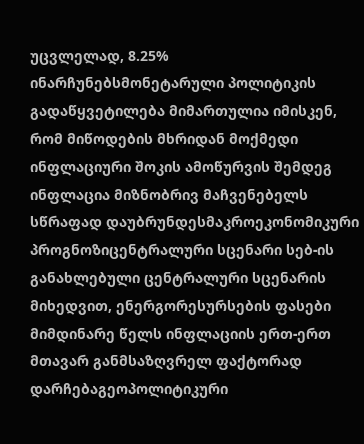უცვლელად, 8.25% ინარჩუნებსმონეტარული პოლიტიკის გადაწყვეტილება მიმართულია იმისკენ, რომ მიწოდების მხრიდან მოქმედი ინფლაციური შოკის ამოწურვის შემდეგ ინფლაცია მიზნობრივ მაჩვენებელს სწრაფად დაუბრუნდესმაკროეკონომიკური პროგნოზიცენტრალური სცენარი სებ-ის განახლებული ცენტრალური სცენარის მიხედვით, ენერგორესურსების ფასები მიმდინარე წელს ინფლაციის ერთ-ერთ მთავარ განმსაზღვრელ ფაქტორად დარჩებაგეოპოლიტიკური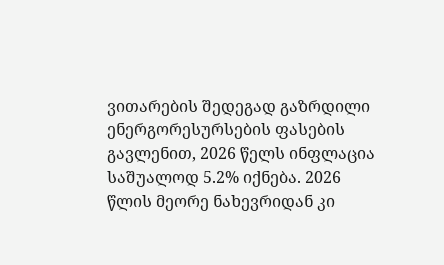ვითარების შედეგად გაზრდილი ენერგორესურსების ფასების გავლენით, 2026 წელს ინფლაცია საშუალოდ 5.2% იქნება. 2026 წლის მეორე ნახევრიდან კი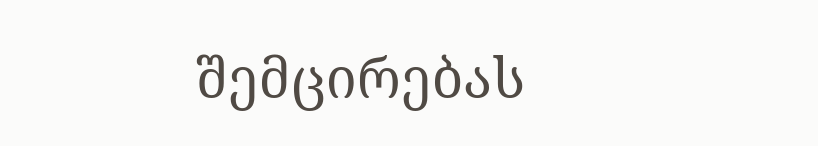შემცირებას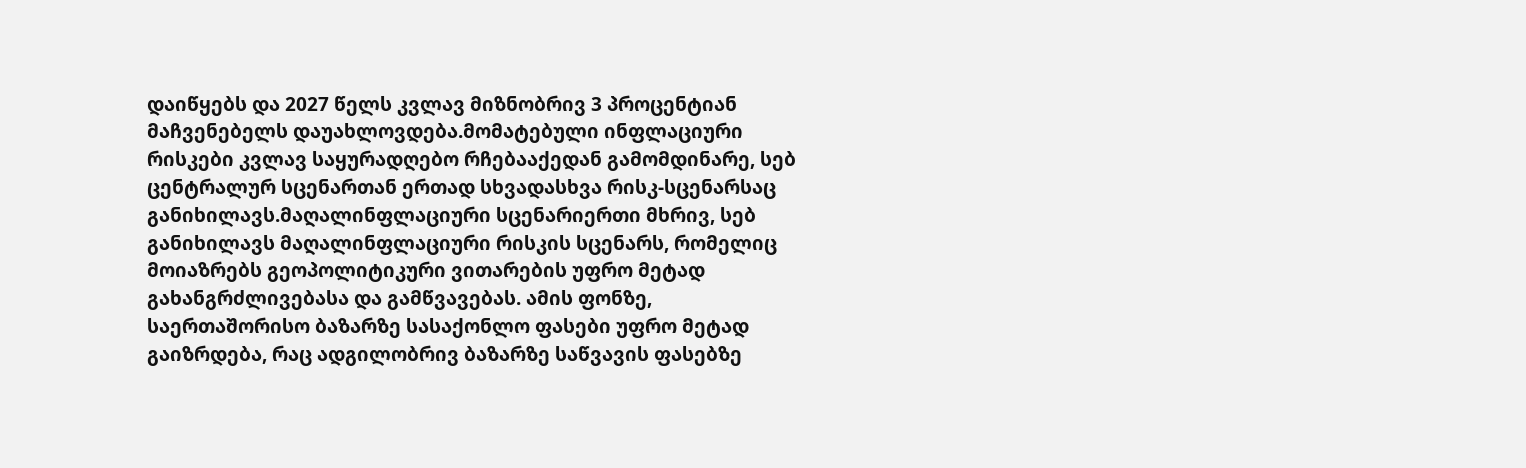დაიწყებს და 2027 წელს კვლავ მიზნობრივ 3 პროცენტიან მაჩვენებელს დაუახლოვდება.მომატებული ინფლაციური რისკები კვლავ საყურადღებო რჩებააქედან გამომდინარე, სებ ცენტრალურ სცენართან ერთად სხვადასხვა რისკ-სცენარსაც განიხილავს.მაღალინფლაციური სცენარიერთი მხრივ, სებ განიხილავს მაღალინფლაციური რისკის სცენარს, რომელიც მოიაზრებს გეოპოლიტიკური ვითარების უფრო მეტად გახანგრძლივებასა და გამწვავებას. ამის ფონზე, საერთაშორისო ბაზარზე სასაქონლო ფასები უფრო მეტად გაიზრდება, რაც ადგილობრივ ბაზარზე საწვავის ფასებზე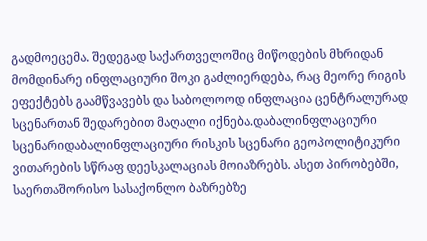გადმოეცემა. შედეგად საქართველოშიც მიწოდების მხრიდან მომდინარე ინფლაციური შოკი გაძლიერდება, რაც მეორე რიგის ეფექტებს გაამწვავებს და საბოლოოდ ინფლაცია ცენტრალურად სცენართან შედარებით მაღალი იქნება.დაბალინფლაციური სცენარიდაბალინფლაციური რისკის სცენარი გეოპოლიტიკური ვითარების სწრაფ დეესკალაციას მოიაზრებს. ასეთ პირობებში, საერთაშორისო სასაქონლო ბაზრებზე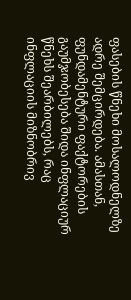ფასების წნეხი მოსალოდნელზე ადრე შემცირდება. ამასთან, ფუნდამენტური ფაქტორების გაუმჯობესება შიდა ინფლაციურ წნეხს შეარბილებს, რაც ინფლაციის მიზნობრივ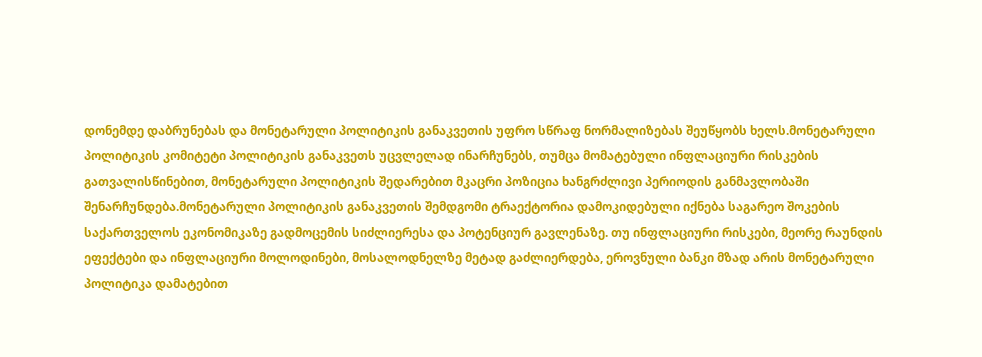დონემდე დაბრუნებას და მონეტარული პოლიტიკის განაკვეთის უფრო სწრაფ ნორმალიზებას შეუწყობს ხელს.მონეტარული პოლიტიკის კომიტეტი პოლიტიკის განაკვეთს უცვლელად ინარჩუნებს, თუმცა მომატებული ინფლაციური რისკების გათვალისწინებით, მონეტარული პოლიტიკის შედარებით მკაცრი პოზიცია ხანგრძლივი პერიოდის განმავლობაში შენარჩუნდება.მონეტარული პოლიტიკის განაკვეთის შემდგომი ტრაექტორია დამოკიდებული იქნება საგარეო შოკების საქართველოს ეკონომიკაზე გადმოცემის სიძლიერესა და პოტენციურ გავლენაზე. თუ ინფლაციური რისკები, მეორე რაუნდის ეფექტები და ინფლაციური მოლოდინები, მოსალოდნელზე მეტად გაძლიერდება, ეროვნული ბანკი მზად არის მონეტარული პოლიტიკა დამატებით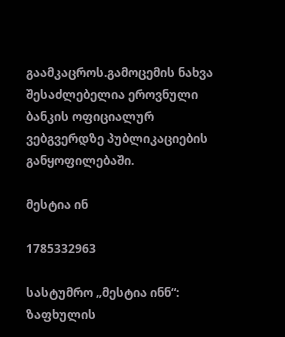გაამკაცროს.გამოცემის ნახვა შესაძლებელია ეროვნული ბანკის ოფიციალურ ვებგვერდზე პუბლიკაციების განყოფილებაში.

მესტია ინ

1785332963

სასტუმრო „მესტია ინნ“: ზაფხულის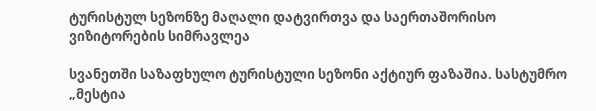ტურისტულ სეზონზე მაღალი დატვირთვა და საერთაშორისო ვიზიტორების სიმრავლეა

სვანეთში საზაფხულო ტურისტული სეზონი აქტიურ ფაზაშია. სასტუმრო „მესტია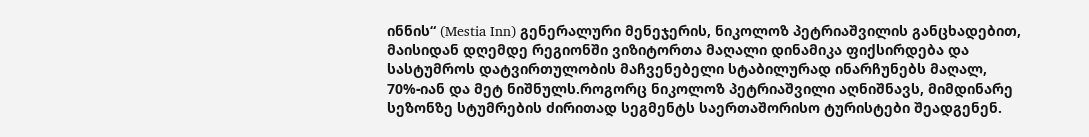ინნის“ (Mestia Inn) გენერალური მენეჯერის, ნიკოლოზ პეტრიაშვილის განცხადებით, მაისიდან დღემდე რეგიონში ვიზიტორთა მაღალი დინამიკა ფიქსირდება და სასტუმროს დატვირთულობის მაჩვენებელი სტაბილურად ინარჩუნებს მაღალ, 70%-იან და მეტ ნიშნულს.როგორც ნიკოლოზ პეტრიაშვილი აღნიშნავს, მიმდინარე სეზონზე სტუმრების ძირითად სეგმენტს საერთაშორისო ტურისტები შეადგენენ.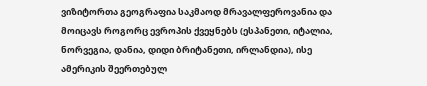ვიზიტორთა გეოგრაფია საკმაოდ მრავალფეროვანია და მოიცავს როგორც ევროპის ქვეყნებს (ესპანეთი, იტალია, ნორვეგია, დანია, დიდი ბრიტანეთი, ირლანდია), ისე ამერიკის შეერთებულ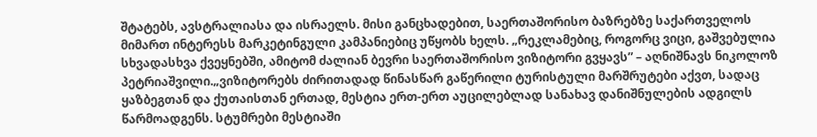შტატებს, ავსტრალიასა და ისრაელს. მისი განცხადებით, საერთაშორისო ბაზრებზე საქართველოს მიმართ ინტერესს მარკეტინგული კამპანიებიც უწყობს ხელს. „რეკლამებიც, როგორც ვიცი, გაშვებულია სხვადასხვა ქვეყნებში, ამიტომ ძალიან ბევრი საერთაშორისო ვიზიტორი გვყავს” – აღნიშნავს ნიკოლოზ პეტრიაშვილი.„ვიზიტორებს ძირითადად წინასწარ გაწერილი ტურისტული მარშრუტები აქვთ, სადაც ყაზბეგთან და ქუთაისთან ერთად, მესტია ერთ-ერთ აუცილებლად სანახავ დანიშნულების ადგილს წარმოადგენს. სტუმრები მესტიაში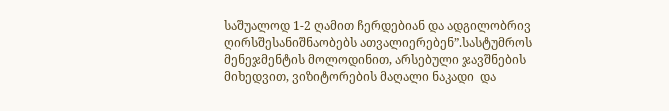საშუალოდ 1-2 ღამით ჩერდებიან და ადგილობრივ ღირსშესანიშნაობებს ათვალიერებენ”.სასტუმროს მენეჯმენტის მოლოდინით, არსებული ჯავშნების მიხედვით, ვიზიტორების მაღალი ნაკადი  და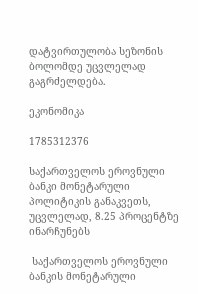დატვირთულობა სეზონის ბოლომდე უცვლელად გაგრძელდება.

ეკონომიკა

1785312376

საქართველოს ეროვნული ბანკი მონეტარული პოლიტიკის განაკვეთს, უცვლელად, 8.25 პროცენტზე ინარჩუნებს

 საქართველოს ეროვნული ბანკის მონეტარული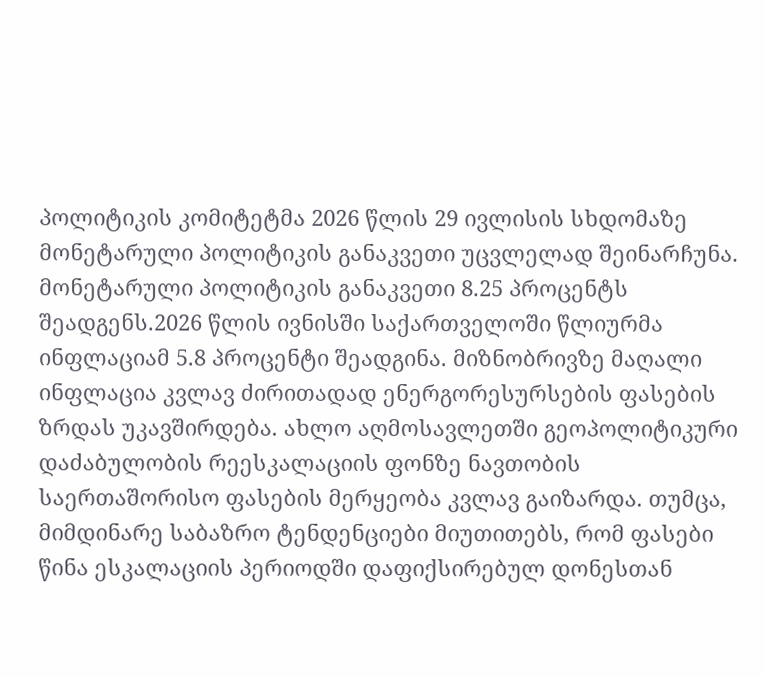პოლიტიკის კომიტეტმა 2026 წლის 29 ივლისის სხდომაზე მონეტარული პოლიტიკის განაკვეთი უცვლელად შეინარჩუნა. მონეტარული პოლიტიკის განაკვეთი 8.25 პროცენტს შეადგენს.2026 წლის ივნისში საქართველოში წლიურმა ინფლაციამ 5.8 პროცენტი შეადგინა. მიზნობრივზე მაღალი ინფლაცია კვლავ ძირითადად ენერგორესურსების ფასების ზრდას უკავშირდება. ახლო აღმოსავლეთში გეოპოლიტიკური დაძაბულობის რეესკალაციის ფონზე ნავთობის საერთაშორისო ფასების მერყეობა კვლავ გაიზარდა. თუმცა, მიმდინარე საბაზრო ტენდენციები მიუთითებს, რომ ფასები წინა ესკალაციის პერიოდში დაფიქსირებულ დონესთან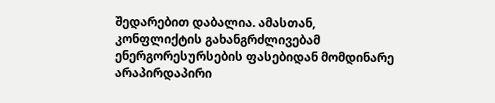შედარებით დაბალია. ამასთან, კონფლიქტის გახანგრძლივებამ ენერგორესურსების ფასებიდან მომდინარე არაპირდაპირი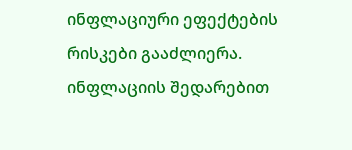ინფლაციური ეფექტების რისკები გააძლიერა. ინფლაციის შედარებით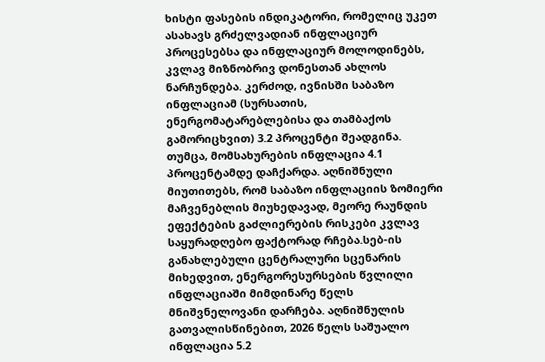ხისტი ფასების ინდიკატორი, რომელიც უკეთ ასახავს გრძელვადიან ინფლაციურ პროცესებსა და ინფლაციურ მოლოდინებს, კვლავ მიზნობრივ დონესთან ახლოს ნარჩუნდება. კერძოდ, ივნისში საბაზო ინფლაციამ (სურსათის, ენერგომატარებლებისა და თამბაქოს გამორიცხვით) 3.2 პროცენტი შეადგინა. თუმცა, მომსახურების ინფლაცია 4.1 პროცენტამდე დაჩქარდა. აღნიშნული მიუთითებს, რომ საბაზო ინფლაციის ზომიერი მაჩვენებლის მიუხედავად, მეორე რაუნდის ეფექტების გაძლიერების რისკები კვლავ საყურადღებო ფაქტორად რჩება.სებ-ის განახლებული ცენტრალური სცენარის მიხედვით, ენერგორესურსების წვლილი ინფლაციაში მიმდინარე წელს მნიშვნელოვანი დარჩება. აღნიშნულის გათვალისწინებით, 2026 წელს საშუალო ინფლაცია 5.2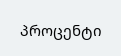პროცენტი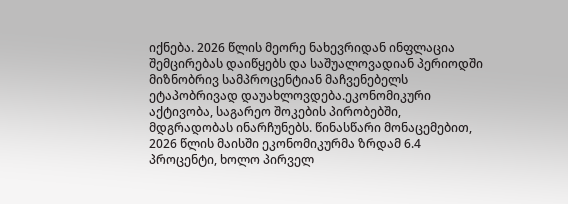იქნება. 2026 წლის მეორე ნახევრიდან ინფლაცია შემცირებას დაიწყებს და საშუალოვადიან პერიოდში მიზნობრივ სამპროცენტიან მაჩვენებელს ეტაპობრივად დაუახლოვდება.ეკონომიკური აქტივობა, საგარეო შოკების პირობებში, მდგრადობას ინარჩუნებს. წინასწარი მონაცემებით, 2026 წლის მაისში ეკონომიკურმა ზრდამ 6.4 პროცენტი, ხოლო პირველ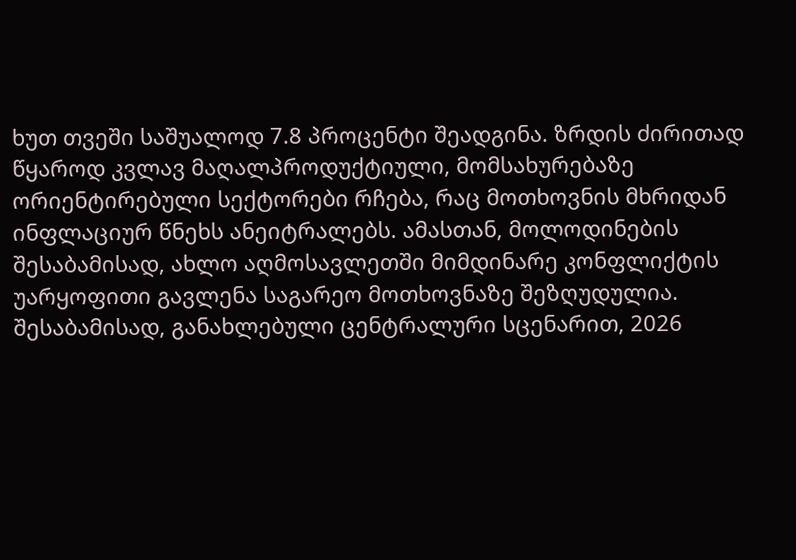ხუთ თვეში საშუალოდ 7.8 პროცენტი შეადგინა. ზრდის ძირითად წყაროდ კვლავ მაღალპროდუქტიული, მომსახურებაზე ორიენტირებული სექტორები რჩება, რაც მოთხოვნის მხრიდან ინფლაციურ წნეხს ანეიტრალებს. ამასთან, მოლოდინების შესაბამისად, ახლო აღმოსავლეთში მიმდინარე კონფლიქტის უარყოფითი გავლენა საგარეო მოთხოვნაზე შეზღუდულია. შესაბამისად, განახლებული ცენტრალური სცენარით, 2026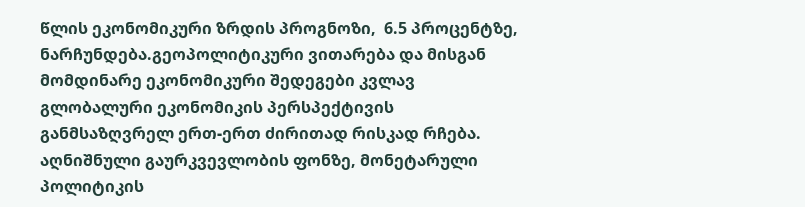წლის ეკონომიკური ზრდის პროგნოზი,  6.5 პროცენტზე, ნარჩუნდება.გეოპოლიტიკური ვითარება და მისგან მომდინარე ეკონომიკური შედეგები კვლავ გლობალური ეკონომიკის პერსპექტივის განმსაზღვრელ ერთ-ერთ ძირითად რისკად რჩება. აღნიშნული გაურკვევლობის ფონზე, მონეტარული პოლიტიკის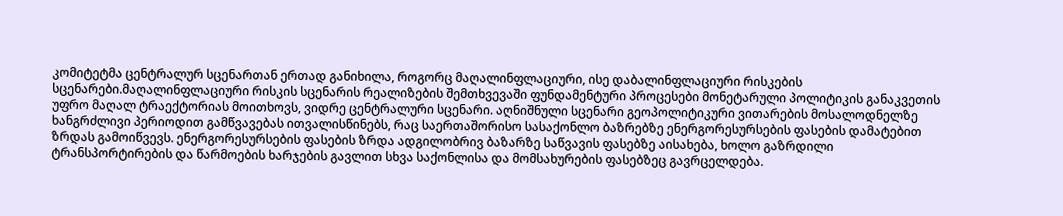კომიტეტმა ცენტრალურ სცენართან ერთად განიხილა, როგორც მაღალინფლაციური, ისე დაბალინფლაციური რისკების სცენარები.მაღალინფლაციური რისკის სცენარის რეალიზების შემთხვევაში ფუნდამენტური პროცესები მონეტარული პოლიტიკის განაკვეთის უფრო მაღალ ტრაექტორიას მოითხოვს, ვიდრე ცენტრალური სცენარი. აღნიშნული სცენარი გეოპოლიტიკური ვითარების მოსალოდნელზე ხანგრძლივი პერიოდით გამწვავებას ითვალისწინებს, რაც საერთაშორისო სასაქონლო ბაზრებზე ენერგორესურსების ფასების დამატებით ზრდას გამოიწვევს. ენერგორესურსების ფასების ზრდა ადგილობრივ ბაზარზე საწვავის ფასებზე აისახება, ხოლო გაზრდილი ტრანსპორტირების და წარმოების ხარჯების გავლით სხვა საქონლისა და მომსახურების ფასებზეც გავრცელდება.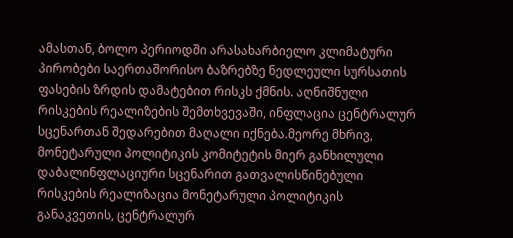ამასთან, ბოლო პერიოდში არასახარბიელო კლიმატური პირობები საერთაშორისო ბაზრებზე ნედლეული სურსათის ფასების ზრდის დამატებით რისკს ქმნის. აღნიშნული რისკების რეალიზების შემთხვევაში, ინფლაცია ცენტრალურ სცენართან შედარებით მაღალი იქნება.მეორე მხრივ, მონეტარული პოლიტიკის კომიტეტის მიერ განხილული დაბალინფლაციური სცენარით გათვალისწინებული რისკების რეალიზაცია მონეტარული პოლიტიკის განაკვეთის, ცენტრალურ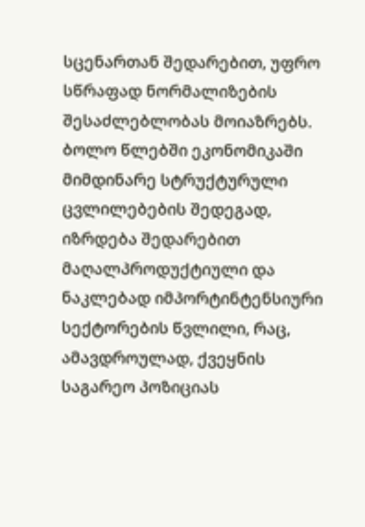სცენართან შედარებით, უფრო სწრაფად ნორმალიზების შესაძლებლობას მოიაზრებს. ბოლო წლებში ეკონომიკაში მიმდინარე სტრუქტურული ცვლილებების შედეგად, იზრდება შედარებით მაღალპროდუქტიული და ნაკლებად იმპორტინტენსიური სექტორების წვლილი, რაც, ამავდროულად, ქვეყნის საგარეო პოზიციას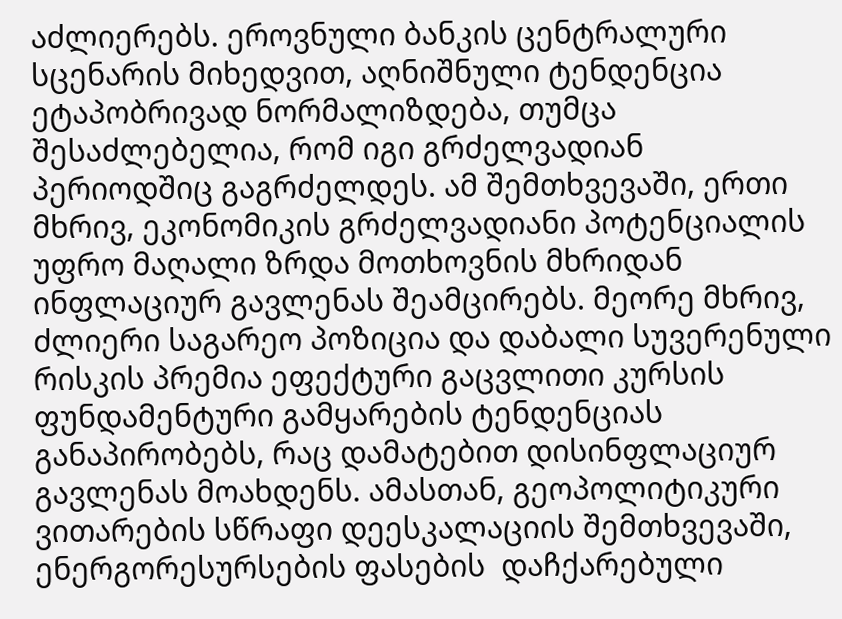აძლიერებს. ეროვნული ბანკის ცენტრალური სცენარის მიხედვით, აღნიშნული ტენდენცია ეტაპობრივად ნორმალიზდება, თუმცა შესაძლებელია, რომ იგი გრძელვადიან პერიოდშიც გაგრძელდეს. ამ შემთხვევაში, ერთი მხრივ, ეკონომიკის გრძელვადიანი პოტენციალის უფრო მაღალი ზრდა მოთხოვნის მხრიდან ინფლაციურ გავლენას შეამცირებს. მეორე მხრივ, ძლიერი საგარეო პოზიცია და დაბალი სუვერენული რისკის პრემია ეფექტური გაცვლითი კურსის ფუნდამენტური გამყარების ტენდენციას განაპირობებს, რაც დამატებით დისინფლაციურ გავლენას მოახდენს. ამასთან, გეოპოლიტიკური ვითარების სწრაფი დეესკალაციის შემთხვევაში, ენერგორესურსების ფასების  დაჩქარებული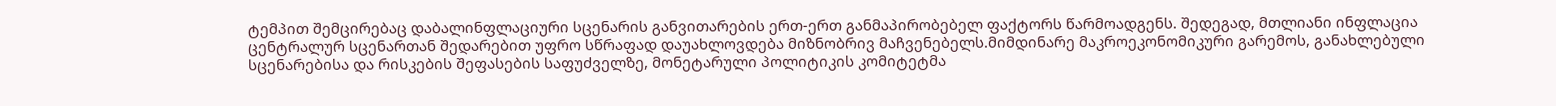ტემპით შემცირებაც დაბალინფლაციური სცენარის განვითარების ერთ-ერთ განმაპირობებელ ფაქტორს წარმოადგენს. შედეგად, მთლიანი ინფლაცია ცენტრალურ სცენართან შედარებით უფრო სწრაფად დაუახლოვდება მიზნობრივ მაჩვენებელს.მიმდინარე მაკროეკონომიკური გარემოს, განახლებული სცენარებისა და რისკების შეფასების საფუძველზე, მონეტარული პოლიტიკის კომიტეტმა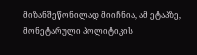მიზანშეწონილად მიიჩნია, ამ ეტაპზე, მონეტარული პოლიტიკის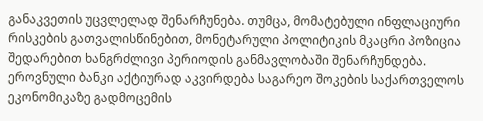განაკვეთის უცვლელად შენარჩუნება. თუმცა, მომატებული ინფლაციური რისკების გათვალისწინებით, მონეტარული პოლიტიკის მკაცრი პოზიცია შედარებით ხანგრძლივი პერიოდის განმავლობაში შენარჩუნდება. ეროვნული ბანკი აქტიურად აკვირდება საგარეო შოკების საქართველოს ეკონომიკაზე გადმოცემის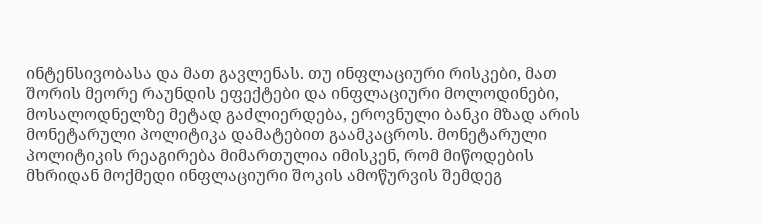ინტენსივობასა და მათ გავლენას. თუ ინფლაციური რისკები, მათ შორის მეორე რაუნდის ეფექტები და ინფლაციური მოლოდინები, მოსალოდნელზე მეტად გაძლიერდება, ეროვნული ბანკი მზად არის მონეტარული პოლიტიკა დამატებით გაამკაცროს. მონეტარული პოლიტიკის რეაგირება მიმართულია იმისკენ, რომ მიწოდების მხრიდან მოქმედი ინფლაციური შოკის ამოწურვის შემდეგ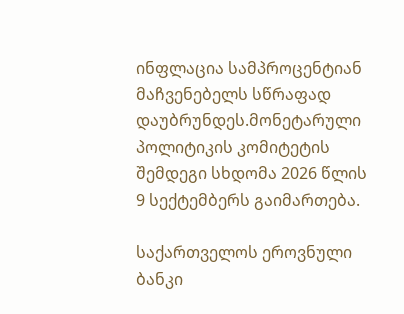ინფლაცია სამპროცენტიან მაჩვენებელს სწრაფად დაუბრუნდეს.მონეტარული პოლიტიკის კომიტეტის შემდეგი სხდომა 2026 წლის 9 სექტემბერს გაიმართება.

საქართველოს ეროვნული ბანკი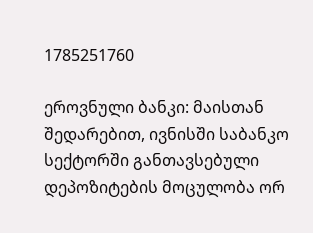1785251760

ეროვნული ბანკი: მაისთან შედარებით, ივნისში საბანკო სექტორში განთავსებული დეპოზიტების მოცულობა ორ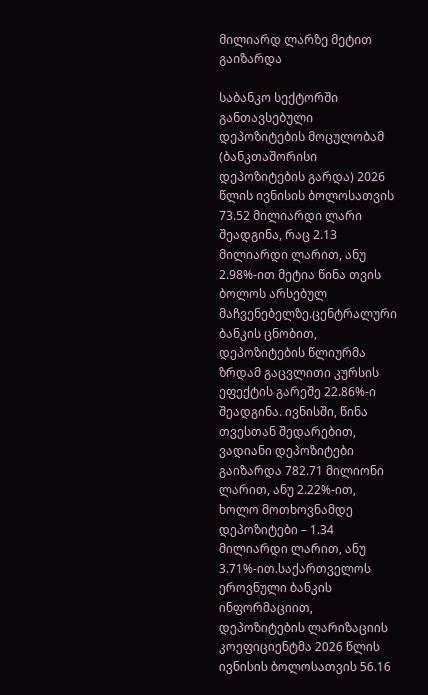მილიარდ ლარზე მეტით გაიზარდა

საბანკო სექტორში განთავსებული დეპოზიტების მოცულობამ (ბანკთაშორისი დეპოზიტების გარდა) 2026 წლის ივნისის ბოლოსათვის 73.52 მილიარდი ლარი შეადგინა, რაც 2.13 მილიარდი ლარით, ანუ 2.98%-ით მეტია წინა თვის ბოლოს არსებულ მაჩვენებელზე.ცენტრალური ბანკის ცნობით, დეპოზიტების წლიურმა ზრდამ გაცვლითი კურსის ეფექტის გარეშე 22.86%-ი შეადგინა. ივნისში, წინა თვესთან შედარებით, ვადიანი დეპოზიტები გაიზარდა 782.71 მილიონი ლარით, ანუ 2.22%-ით, ხოლო მოთხოვნამდე დეპოზიტები – 1.34 მილიარდი ლარით, ანუ 3.71%-ით.საქართველოს ეროვნული ბანკის ინფორმაციით, დეპოზიტების ლარიზაციის კოეფიციენტმა 2026 წლის ივნისის ბოლოსათვის 56.16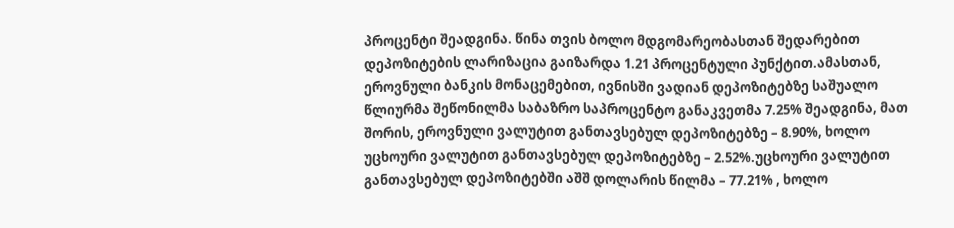პროცენტი შეადგინა. წინა თვის ბოლო მდგომარეობასთან შედარებით დეპოზიტების ლარიზაცია გაიზარდა 1.21 პროცენტული პუნქტით.ამასთან, ეროვნული ბანკის მონაცემებით, ივნისში ვადიან დეპოზიტებზე საშუალო წლიურმა შეწონილმა საბაზრო საპროცენტო განაკვეთმა 7.25% შეადგინა, მათ შორის, ეროვნული ვალუტით განთავსებულ დეპოზიტებზე – 8.90%, ხოლო უცხოური ვალუტით განთავსებულ დეპოზიტებზე – 2.52%.უცხოური ვალუტით განთავსებულ დეპოზიტებში აშშ დოლარის წილმა – 77.21% , ხოლო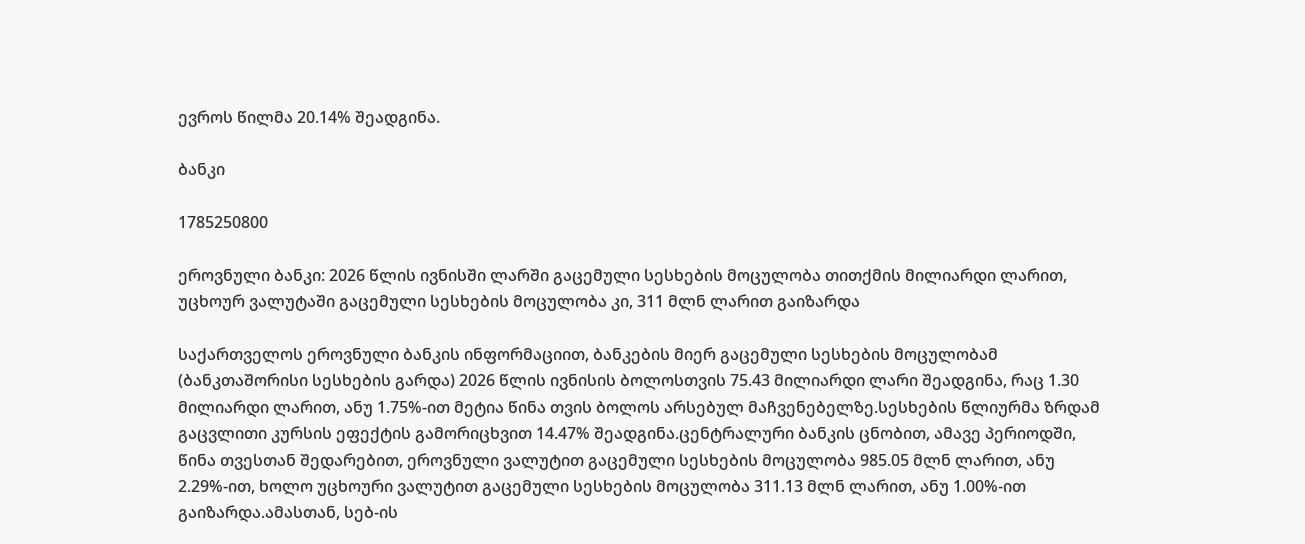ევროს წილმა 20.14% შეადგინა.

ბანკი

1785250800

ეროვნული ბანკი: 2026 წლის ივნისში ლარში გაცემული სესხების მოცულობა თითქმის მილიარდი ლარით, უცხოურ ვალუტაში გაცემული სესხების მოცულობა კი, 311 მლნ ლარით გაიზარდა

საქართველოს ეროვნული ბანკის ინფორმაციით, ბანკების მიერ გაცემული სესხების მოცულობამ (ბანკთაშორისი სესხების გარდა) 2026 წლის ივნისის ბოლოსთვის 75.43 მილიარდი ლარი შეადგინა, რაც 1.30 მილიარდი ლარით, ანუ 1.75%-ით მეტია წინა თვის ბოლოს არსებულ მაჩვენებელზე.სესხების წლიურმა ზრდამ გაცვლითი კურსის ეფექტის გამორიცხვით 14.47% შეადგინა.ცენტრალური ბანკის ცნობით, ამავე პერიოდში, წინა თვესთან შედარებით, ეროვნული ვალუტით გაცემული სესხების მოცულობა 985.05 მლნ ლარით, ანუ 2.29%-ით, ხოლო უცხოური ვალუტით გაცემული სესხების მოცულობა 311.13 მლნ ლარით, ანუ 1.00%-ით გაიზარდა.ამასთან, სებ-ის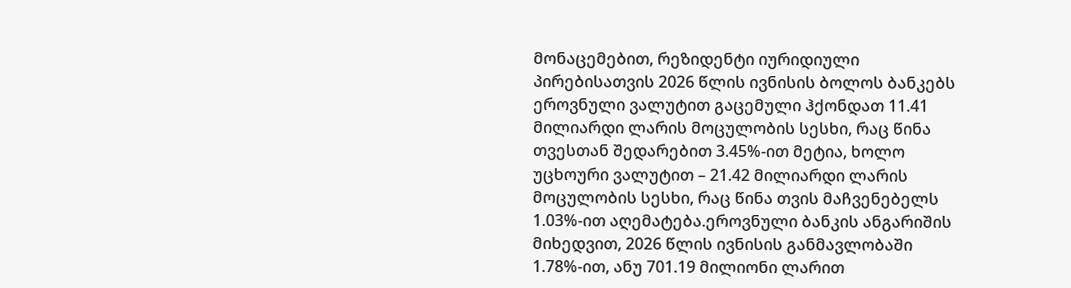მონაცემებით, რეზიდენტი იურიდიული პირებისათვის 2026 წლის ივნისის ბოლოს ბანკებს ეროვნული ვალუტით გაცემული ჰქონდათ 11.41 მილიარდი ლარის მოცულობის სესხი, რაც წინა თვესთან შედარებით 3.45%-ით მეტია, ხოლო უცხოური ვალუტით – 21.42 მილიარდი ლარის მოცულობის სესხი, რაც წინა თვის მაჩვენებელს 1.03%-ით აღემატება.ეროვნული ბანკის ანგარიშის მიხედვით, 2026 წლის ივნისის განმავლობაში 1.78%-ით, ანუ 701.19 მილიონი ლარით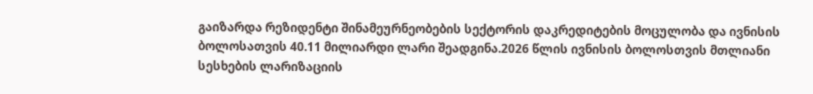გაიზარდა რეზიდენტი შინამეურნეობების სექტორის დაკრედიტების მოცულობა და ივნისის ბოლოსათვის 40.11 მილიარდი ლარი შეადგინა.2026 წლის ივნისის ბოლოსთვის მთლიანი სესხების ლარიზაციის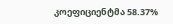კოეფიციენტმა 58.37%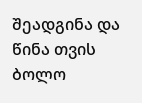შეადგინა და წინა თვის ბოლო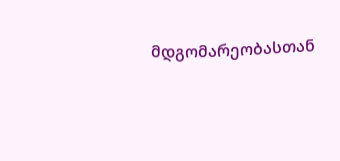მდგომარეობასთან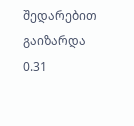შედარებით გაიზარდა 0.31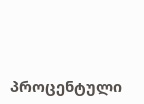პროცენტული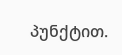პუნქტით.